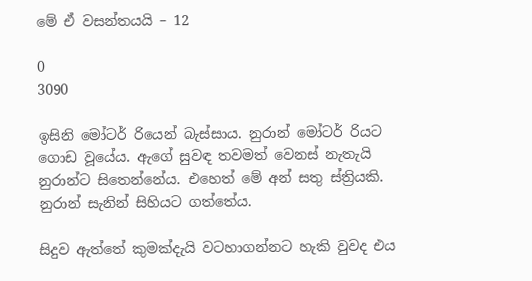මේ ඒ වසන්තයයි – 12

0
3090

ඉසිනි මෝටර් රියෙන් බැස්සාය. නුරාන් මෝටර් රියට ගොඩ වූයේය. ඇගේ සුවඳ තවමත් වෙනස් නැතැයි නුරාන්ට සිතෙන්නේය. එහෙත් මේ අන් සතු ස්ත්‍රියකි. නුරාන් සැනින් සිහියට ගත්තේය.

සිදුව ඇත්තේ කුමක්දැයි වටහාගන්නට හැකි වුවද එය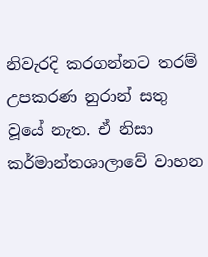නිවැරදි කරගන්නට තරම් උපකරණ නුරාන් සතු වූයේ නැත. ඒ නිසා කර්මාන්තශාලාවේ වාහන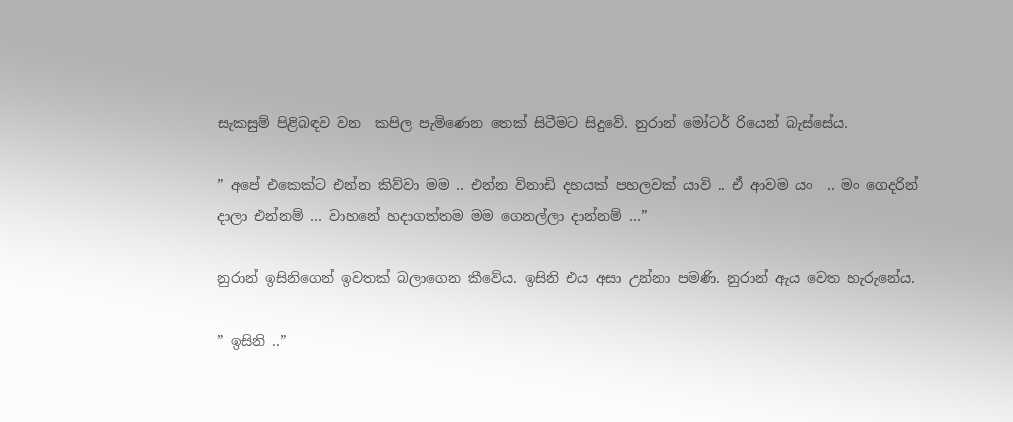සැකසුම් පිළිබඳව වන  කපිල පැමිණෙන තෙක් සිටීමට සිදුවේ. නුරාන් මෝටර් රියෙන් බැස්සේය.

” අපේ එකෙක්ට එන්න කිව්වා මම .. එන්න විනාඩි දහයක් පහලවක් යාවි .. ඒ ආවම යං  .. මං ගෙදරින් දාලා එන්නම් … වාහනේ හදාගත්තම මම ගෙනල්ලා දාන්නම් …”

නුරාන් ඉසිනිගෙන් ඉවතක් බලාගෙන කීවේය. ඉසිනි එය අසා උන්නා පමණි. නුරාන් ඇය වෙත හැරුනේය.

” ඉසිනි ..”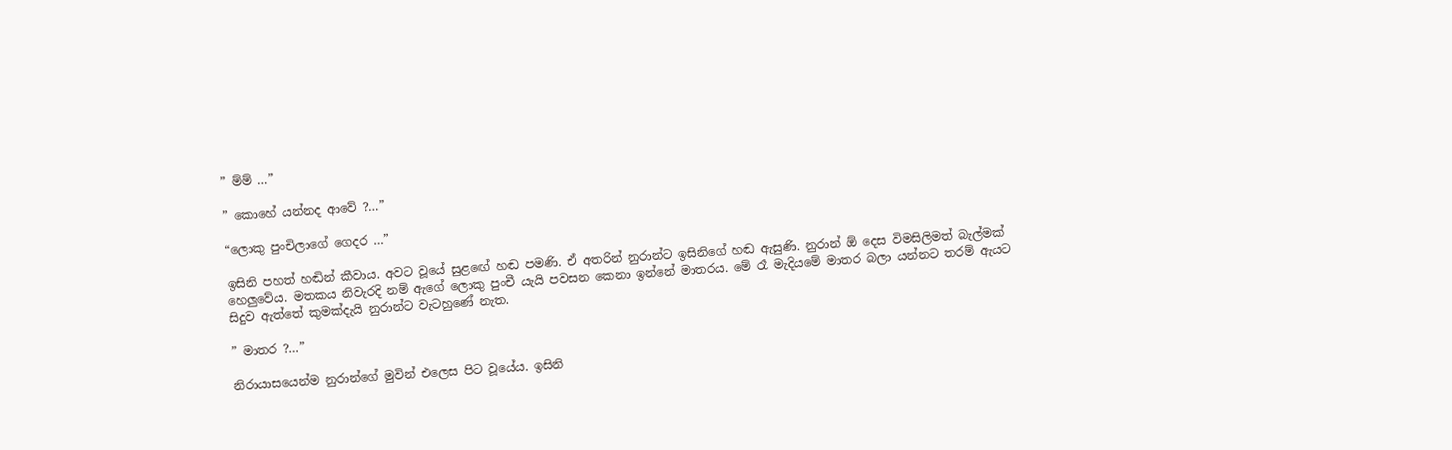” ම්ම් …”

” කොහේ යන්නද ආවේ ?…”

“ලොකු පුංචිලාගේ ගෙදර …”

ඉසිනි පහත් හඬින් කීවාය. අවට වූයේ සුළඟේ හඬ පමණි. ඒ අතරින් නුරාන්ට ඉසිනිගේ හඬ ඇසුණි. නුරාන් ඕ දෙස විමසිලිමත් බැල්මක් හෙලුවේය. මතකය නිවැරදි නම් ඇගේ ලොකු පුංචී යැයි පවසන කෙනා ඉන්නේ මාතරය. මේ රෑ මැදියමේ මාතර බලා යන්නට තරම් ඇයට සිදුව ඇත්තේ කුමක්දැයි නුරාන්ට වැටහුණේ නැත.

” මාතර ?…”

නිරායාසයෙන්ම නුරාන්ගේ මුවින් එලෙස පිට වූයේය. ඉසිනි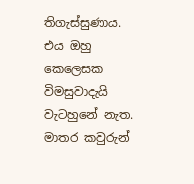තිගැස්සුණාය. එය ඔහු කෙලෙසක විමසුවාදැයි වැටහුනේ නැත. මාතර කවුරුන්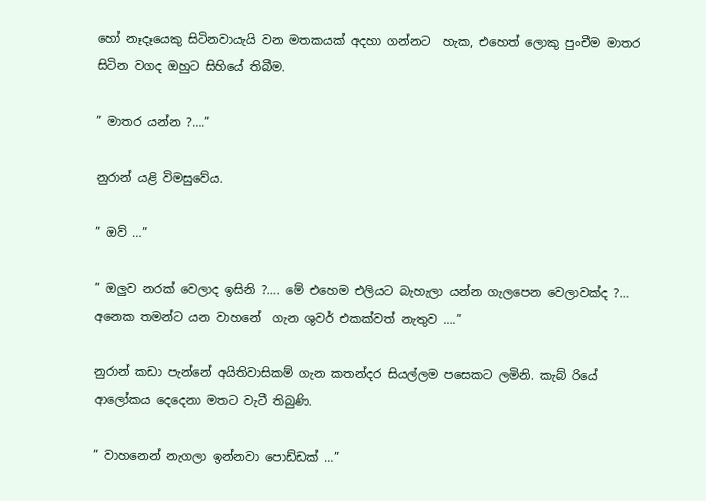හෝ නෑදෑයෙකු සිටිනවායැයි වන මතකයක් අදහා ගන්නට  හැක, එහෙත් ලොකු පුංචීම මාතර සිටින වගද ඔහුට සිහියේ තිබීම.

” මාතර යන්න ?….”

නුරාන් යළි විමසුවේය.

” ඔව් …”

” ඔලුව නරක් වෙලාද ඉසිනි ?…. මේ එහෙම එලියට බැහැලා යන්න ගැලපෙන වෙලාවක්ද ?… අනෙක තමන්ට යන වාහනේ  ගැන ශුවර් එකක්වත් නැතුව ….”

නුරාන් කඩා පැන්නේ අයිතිවාසිකම් ගැන කතන්දර සියල්ලම පසෙකට ලමිනි. කැබ් රියේ ආලෝකය දෙදෙනා මතට වැටී තිබුණි.

” වාහනෙන් නැගලා ඉන්නවා පොඩ්ඩක් …”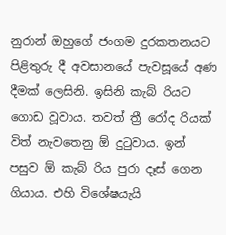නුරාන් ඔහුගේ ජංගම දුරකතනයට පිළිතුරු දී අවසානයේ පැවසූයේ අණ දීමක් ලෙසිනි. ඉසිනි කැබ් රියට ගොඩ වූවාය. තවත් ත්‍රී රෝද රියක් විත් නැවතෙනු ඕ දුටුවාය. ඉන් පසුව ඕ කැබ් රිය පුරා දෑස් ගෙන ගියාය. එහි විශේෂයැයි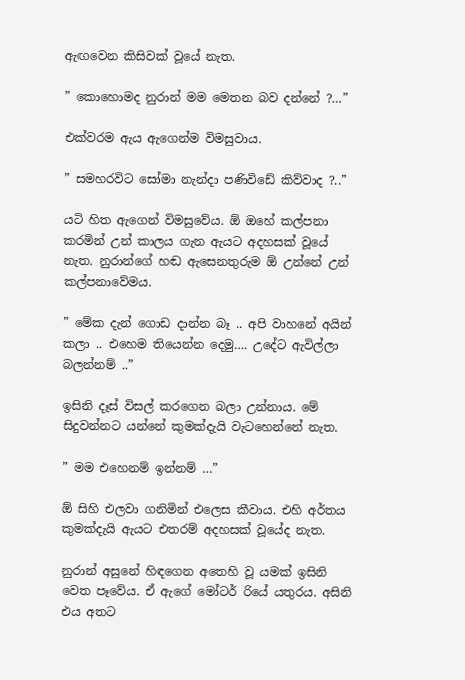ඇඟවෙන කිසිවක් වූයේ නැත.

” කොහොමද නුරාන් මම මෙතන බව දන්නේ ?…”

එක්වරම ඇය ඇගෙන්ම විමසුවාය.

” සමහරවිට සෝමා නැන්දා පණිවිඩේ කිව්වාද ?..”

යටි හිත ඇගෙන් විමසුවේය. ඕ ඔහේ කල්පනා කරමින් උන් කාලය ගැන ඇයට අදහසක් වූයේ නැත. නුරාන්ගේ හඬ ඇසෙනතුරුම ඕ උන්නේ උන් කල්පනාවේමය.

” මේක දැන් ගොඩ දාන්න බෑ .. අපි වාහනේ අයින් කලා .. එහෙම තියෙන්න දෙමු…. උදේට ඇවිල්ලා බලන්නම් ..”

ඉසිනි දෑස් විසල් කරගෙන බලා උන්නාය. මේ සිදුවන්නට යන්නේ කුමක්දැයි වැටහෙන්නේ නැත.

” මම එහෙනම් ඉන්නම් …”

ඕ සිහි එලවා ගනිමින් එලෙස කීවාය. එහි අර්තය කුමක්දැයි ඇයට එතරම් අදහසක් වූයේද නැත.

නුරාන් අසුනේ හිඳගෙන අතෙහි වූ යමක් ඉසිනි වෙත පෑවේය. ඒ ඇගේ මෝටර් රියේ යතුරය. අසිනි එය අතට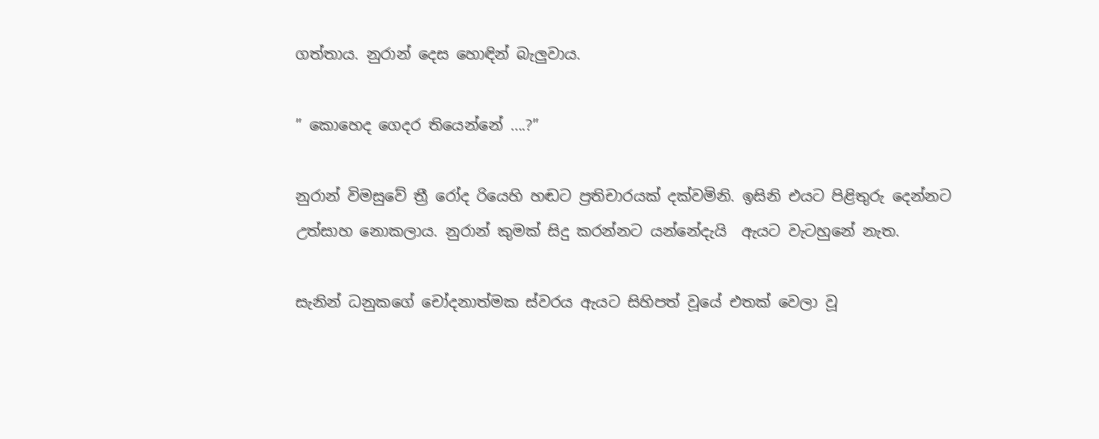ගත්තාය. නුරාන් දෙස හොඳින් බැලුවාය.

” කොහෙද ගෙදර තියෙන්නේ ….?”

නුරාන් විමසුවේ ත්‍රී රෝද රියෙහි හඬට ප්‍රතිචාරයක් දක්වමිනි. ඉසිනි එයට පිළිතුරු දෙන්නට උත්සාහ නොකලාය. නුරාන් කුමක් සිදු කරන්නට යන්නේදැයි  ඇයට වැටහුනේ නැත.

සැනින් ධනුකගේ චෝදනාත්මක ස්වරය ඇයට සිහිපත් වූයේ එතක් වෙලා වූ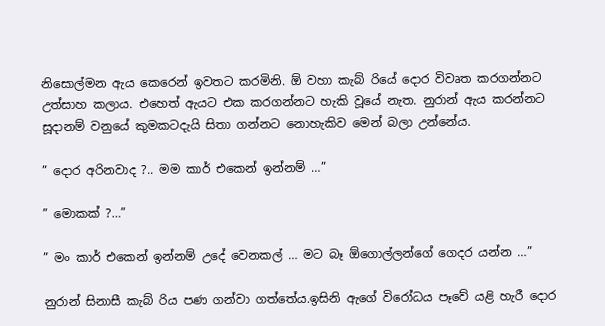නිසොල්මන ඇය කෙරෙන් ඉවතට කරමිනි. ඕ වහා කැබ් රියේ දොර විවෘත කරගන්නට උත්සාහ කලාය. එහෙත් ඇයට එක කරගන්නට හැකි වූයේ නැත. නුරාන් ඇය කරන්නට සූදානම් වනුයේ කුමකටදැයි සිතා ගන්නට නොහැකිව මෙන් බලා උන්නේය.

” දොර අරිනවාද ?.. මම කාර් එකෙන් ඉන්නම් …”

” මොකක් ?…”

” මං කාර් එකෙන් ඉන්නම් උදේ වෙනකල් … මට බෑ ඕගොල්ලන්ගේ ගෙදර යන්න …”

නුරාන් සිනාසී කැබ් රිය පණ ගන්වා ගත්තේය.ඉසිනි ඇගේ විරෝධය පෑවේ යළි හැරී දොර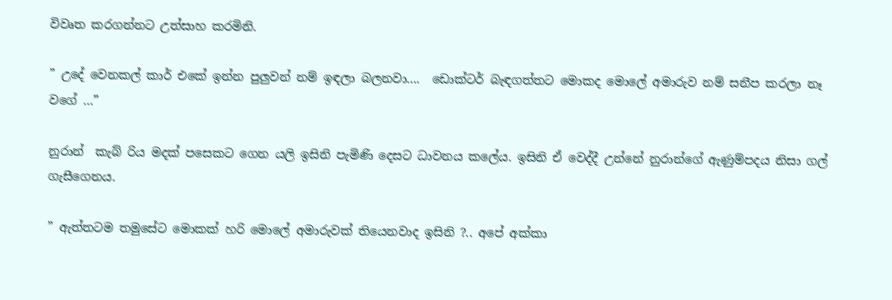විවෘත කරගන්නට උත්සාහ කරමිනි.

” උදේ වෙනකල් කාර් එකේ ඉන්න පුලුවන් නම් ඉඳලා බලනවා….  ඩොක්ටර් බැඳගත්තට මොකද මොලේ අමාරුව නම් සනීප කරලා නෑ වගේ …”

නුරාන්  කැබ් රිය මදක් පසෙකට ගෙන යලි ඉසිනි පැමිණි දෙසට ධාවනය කලේය. ඉසිනි ඒ වෙද්දී උන්නේ නුරාන්ගේ ඇණුම්පදය නිසා ගල් ගැසීගෙනය.

” ඇත්තටම තමුසේට මොකක් හරි මොලේ අමාරුවක් තියෙනවාද ඉසිනි ?.. අපේ අක්කා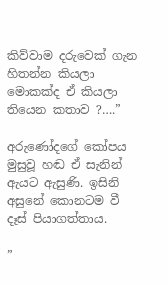කිව්වාම දරුවෙක් ගැන හිතන්න කියලා මොකක්ද ඒ කියලා තියෙන කතාව ?….”

අරුණෝදගේ කෝපය මුසුවූ හඬ ඒ සැනින් ඇයට ඇසුණි. ඉසිනි අසුනේ කොනටම වී දෑස් පියාගත්තාය.

”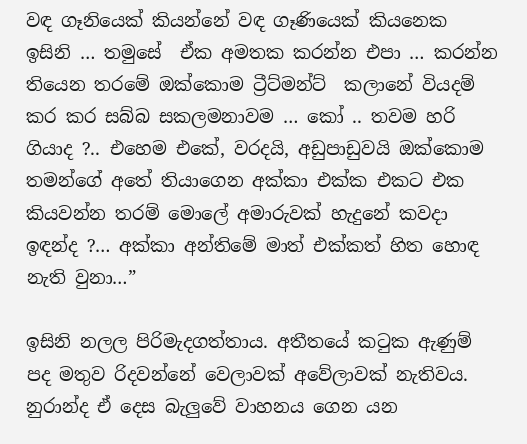වඳ ගෑනියෙක් කියන්නේ වඳ ගෑණියෙක් කියනෙක ඉසිනි … තමුසේ  ඒක අමතක කරන්න එපා … කරන්න තියෙන තරමේ ඔක්කොම ට්‍රීට්මන්ට්  කලානේ වියදම් කර කර සබ්බ සකලමනාවම … කෝ .. තවම හරි ගියාද ?.. එහෙම එකේ, වරදයි, අඩුපාඩුවයි ඔක්කොම තමන්ගේ අතේ තියාගෙන අක්කා එක්ක එකට එක කියවන්න තරම් මොලේ අමාරුවක් හැදුනේ කවදා ඉඳන්ද ?… අක්කා අන්තිමේ මාත් එක්කත් හිත හොඳ නැති වුනා…”

ඉසිනි නලල පිරිමැදගත්තාය. අතීතයේ කටුක ඇණුම් පද මතුව රිදවන්නේ වෙලාවක් අවේලාවක් නැතිවය. නුරාන්ද ඒ දෙස බැලුවේ වාහනය ගෙන යන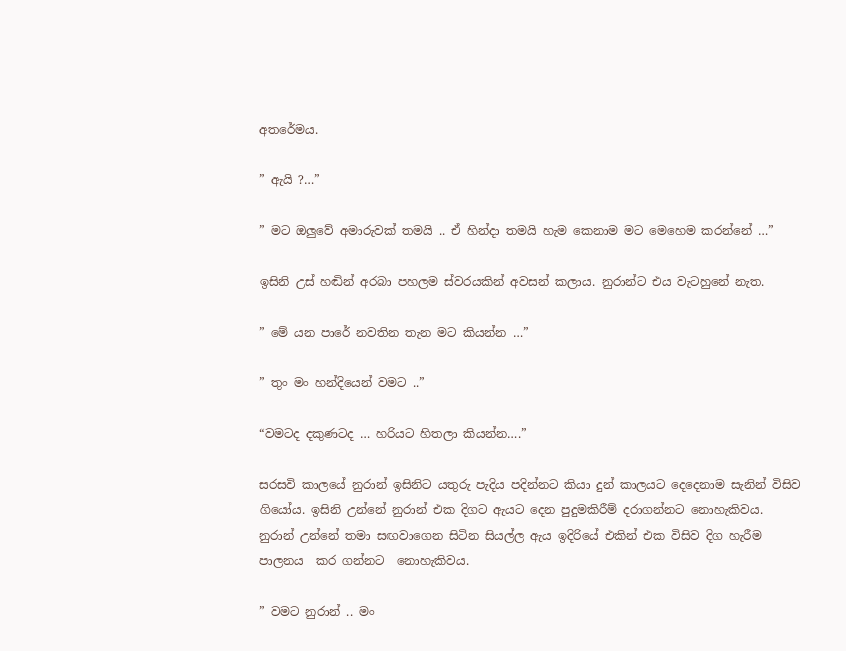අතරේමය.

” ඇයි ?…”

” මට ඔලුවේ අමාරුවක් තමයි .. ඒ හින්දා තමයි හැම කෙනාම මට මෙහෙම කරන්නේ …”

ඉසිනි උස් හඬින් අරබා පහලම ස්වරයකින් අවසන් කලාය. නුරාන්ට එය වැටහුනේ නැත.

” මේ යන පාරේ නවතින තැන මට කියන්න …”

” තුං මං හන්දියෙන් වමට ..”

“වමටද දකුණටද … හරියට හිතලා කියන්න….”

සරසවි කාලයේ නුරාන් ඉසිනිට යතුරු පැදිය පදින්නට කියා දුන් කාලයට දෙදෙනාම සැනින් විසිව ගියෝය. ඉසිනි උන්නේ නුරාන් එක දිගට ඇයට දෙන පුදුමකිරීම් දරාගන්නට නොහැකිවය. නුරාන් උන්නේ තමා සඟවාගෙන සිටින සියල්ල ඇය ඉදිරියේ එකින් එක විසිව දිග හැරීම පාලනය  කර ගන්නට  නොහැකිවය.

” වමට නුරාන් .. මං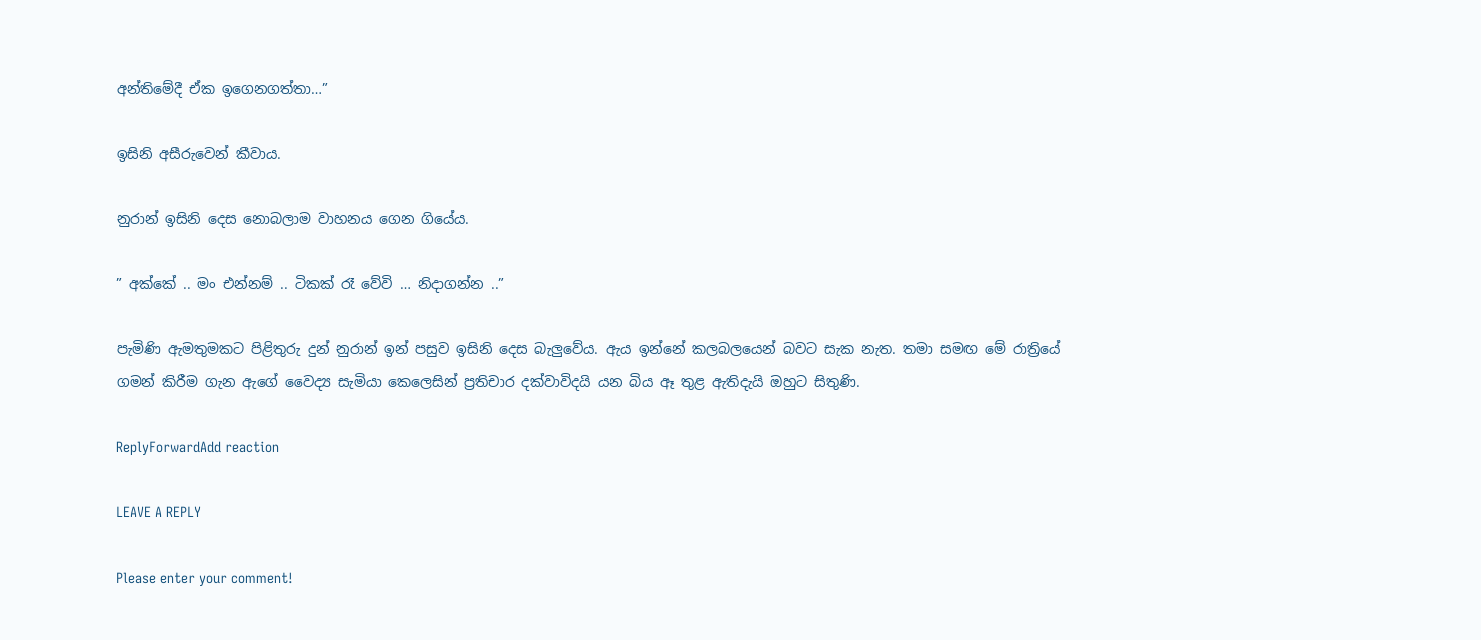අන්තිමේදී ඒක ඉගෙනගත්තා…”

ඉසිනි අසීරුවෙන් කීවාය.

නුරාන් ඉසිනි දෙස නොබලාම වාහනය ගෙන ගියේය.

” අක්කේ .. මං එන්නම් .. ටිකක් රෑ වේවි … නිදාගන්න ..”

පැමිණි ඇමතුමකට පිළිතුරු දුන් නුරාන් ඉන් පසුව ඉසිනි දෙස බැලුවේය. ඇය ඉන්නේ කලබලයෙන් බවට සැක නැත. තමා සමඟ මේ රාත්‍රියේ ගමන් කිරීම ගැන ඇගේ වෛද්‍ය සැමියා කෙලෙසින් ප්‍රතිචාර දක්වාවිදයි යන බිය ඈ තුළ ඇතිදැයි ඔහුට සිතුණි.

ReplyForwardAdd reaction

LEAVE A REPLY

Please enter your comment!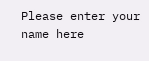Please enter your name here